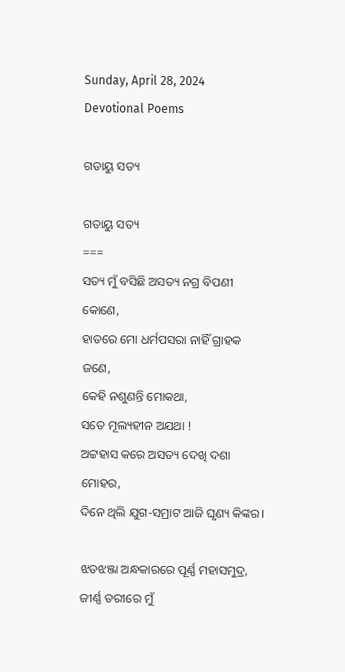Sunday, April 28, 2024
Devotional Poems

ଗତାୟୁ ସତ୍ୟ

ଗତାୟୁ ସତ୍ୟ
===
ସତ୍ୟ ମୁଁ ବସିଛି ଅସତ୍ୟ ନଗ୍ର ବିପଣୀ କୋଣେ,
ହାତରେ ମୋ ଧର୍ମପସରା ନାହିଁ ଗ୍ରାହକ ଜଣେ,
କେହି ନଶୁଣନ୍ତି ମୋକଥା,
ସତେ ମୂଲ୍ୟହୀନ ଅଯଥା !
ଅଟ୍ଟହାସ କରେ ଅସତ୍ୟ ଦେଖି ଦଶା ମୋହର,
ଦିନେ ଥିଲି ଯୁଗ-ସମ୍ରାଟ ଆଜି ଘୃଣ୍ୟ କିଙ୍କର।

ଝଡଝଞ୍ଜା ଅନ୍ଧକାରରେ ପୂର୍ଣ୍ଣ ମହାସମୁଦ୍ର,
ଜୀର୍ଣ୍ଣ ତରୀରେ ମୁଁ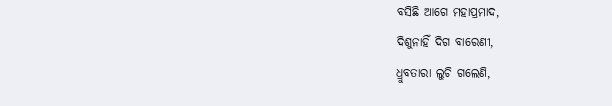ବସିଛି ଆଗେ ମହାପ୍ରମାଦ,
ଦିଶୁନାହିଁ ଦିଗ ବାରେଣୀ,
ଧ୍ରୁବତାରା ଲୁଚି ଗଲେଣି,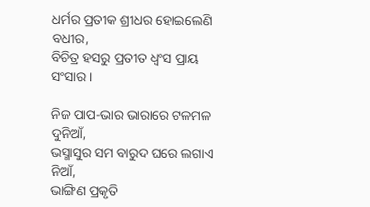ଧର୍ମର ପ୍ରତୀକ ଶ୍ରୀଧର ହୋଇଲେଣି ବଧୀର,
ବିଚିତ୍ର ହସରୁ ପ୍ରତୀତ ଧ୍ବଂସ ପ୍ରାୟ ସଂସାର।

ନିଜ ପାପ-ଭାର ଭାରାରେ ଟଳମଳ ଦୁନିଆଁ,
ଭସ୍ମାସୁର ସମ ବାରୁଦ ଘରେ ଲଗାଏ ନିଆଁ,
ଭାଙ୍ଗିଣ ପ୍ରକୃତି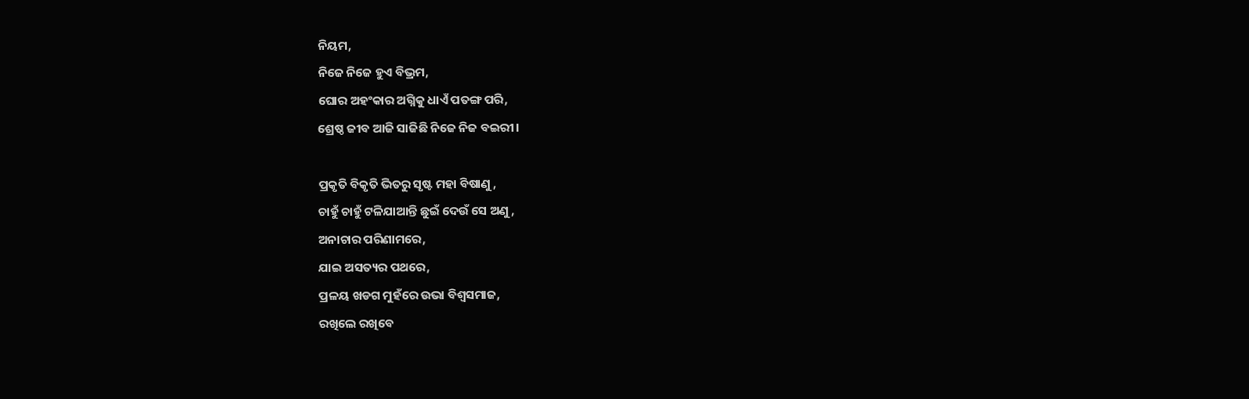ନିୟମ,
ନିଜେ ନିଜେ ହୁଏ ବିଭ୍ରମ,
ଘୋର ଅହଂକାର ଅଗ୍ନିକୁ ଧାଏଁ ପତଙ୍ଗ ପରି,
ଶ୍ରେଷ୍ଠ ଜୀବ ଆଜି ସାଜିଛି ନିଜେ ନିଜ ବଇରୀ।

ପ୍ରକୃତି ବିକୃତି ଭିତରୁ ସୃଷ୍ଟ ମହା ବିଷାଣୁ,
ଚାହୁଁ ଚାହୁଁ ଟଳିଯାଆନ୍ତି ଛୁଇଁ ଦେଉଁ ସେ ଅଣୁ,
ଅନାଚାର ପରିଣାମରେ,
ଯାଇ ଅସତ୍ୟର ପଥରେ,
ପ୍ରଳୟ ଖଡଗ ମୁହଁରେ ଉଭା ବିଶ୍ବସମାଜ,
ରଖିଲେ ରଖିବେ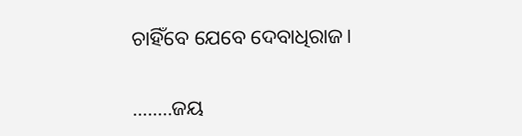ଚାହିଁବେ ଯେବେ ଦେବାଧିରାଜ।

……..ଜୟ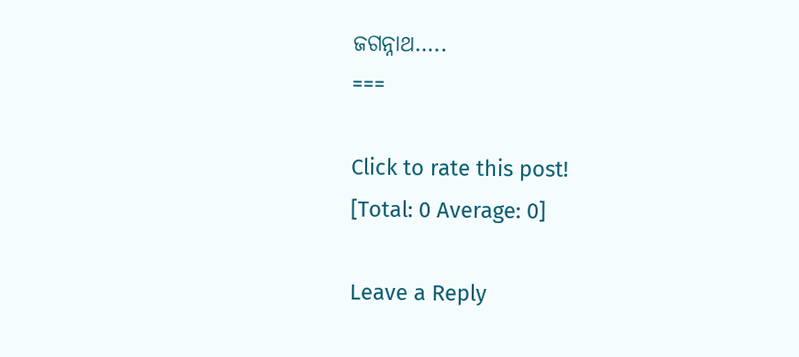ଜଗନ୍ନାଥ…..
===

Click to rate this post!
[Total: 0 Average: 0]

Leave a Reply